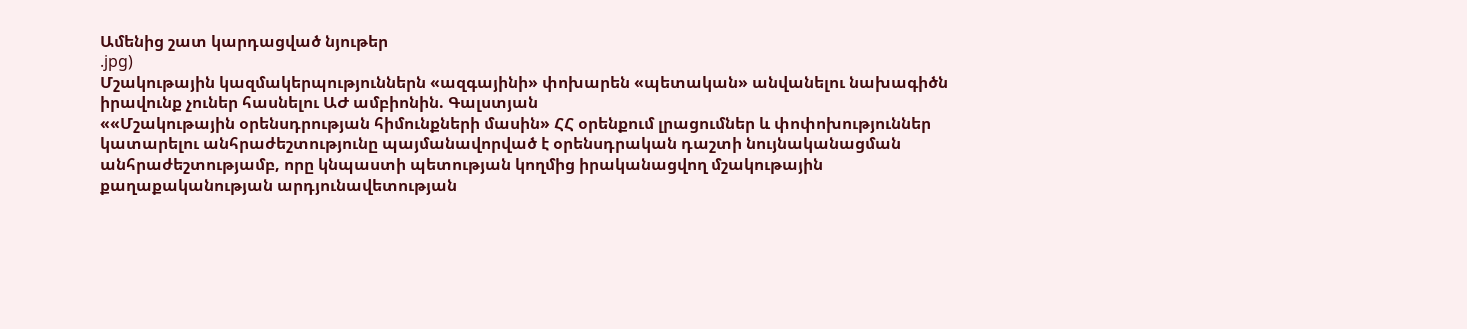Ամենից շատ կարդացված նյութեր
.jpg)
Մշակութային կազմակերպություններն «ազգայինի» փոխարեն «պետական» անվանելու նախագիծն իրավունք չուներ հասնելու ԱԺ ամբիոնին. Գալստյան
««Մշակութային օրենսդրության հիմունքների մասին» ՀՀ օրենքում լրացումներ և փոփոխություններ կատարելու անհրաժեշտությունը պայմանավորված է օրենսդրական դաշտի նույնականացման անհրաժեշտությամբ, որը կնպաստի պետության կողմից իրականացվող մշակութային քաղաքականության արդյունավետության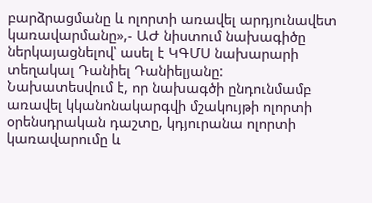բարձրացմանը և ոլորտի առավել արդյունավետ կառավարմանը»,- ԱԺ նիստում նախագիծը ներկայացնելով՝ ասել է ԿԳՄՍ նախարարի տեղակալ Դանիել Դանիելյանը:
Նախատեսվում է, որ նախագծի ընդունմամբ առավել կկանոնակարգվի մշակույթի ոլորտի օրենսդրական դաշտը, կդյուրանա ոլորտի կառավարումը և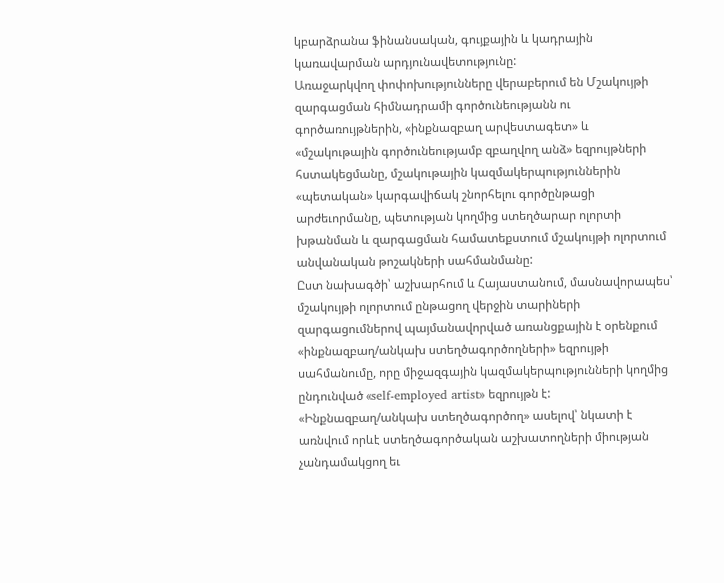կբարձրանա ֆինանսական, գույքային և կադրային կառավարման արդյունավետությունը:
Առաջարկվող փոփոխությունները վերաբերում են Մշակույթի զարգացման հիմնադրամի գործունեությանն ու գործառույթներին, «ինքնազբաղ արվեստագետ» և «մշակութային գործունեությամբ զբաղվող անձ» եզրույթների հստակեցմանը, մշակութային կազմակերպություններին «պետական» կարգավիճակ շնորհելու գործընթացի արժեւորմանը, պետության կողմից ստեղծարար ոլորտի խթանման և զարգացման համատեքստում մշակույթի ոլորտում անվանական թոշակների սահմանմանը:
Ըստ նախագծի՝ աշխարհում և Հայաստանում, մասնավորապես՝ մշակույթի ոլորտում ընթացող վերջին տարիների զարգացումներով պայմանավորված առանցքային է օրենքում «ինքնազբաղ/անկախ ստեղծագործողների» եզրույթի սահմանումը, որը միջազգային կազմակերպությունների կողմից ընդունված «self-employed artist» եզրույթն է: «Ինքնազբաղ/անկախ ստեղծագործող» ասելով՝ նկատի է առնվում որևէ ստեղծագործական աշխատողների միության չանդամակցող եւ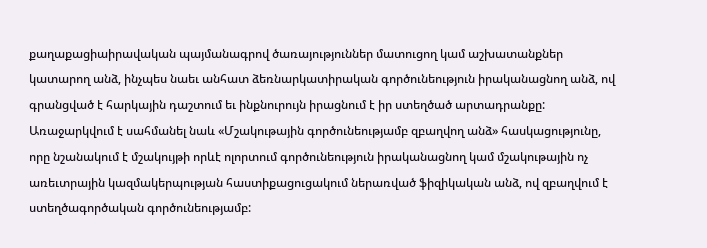քաղաքացիաիրավական պայմանագրով ծառայություններ մատուցող կամ աշխատանքներ կատարող անձ, ինչպես նաեւ անհատ ձեռնարկատիրական գործունեություն իրականացնող անձ, ով գրանցված է հարկային դաշտում եւ ինքնուրույն իրացնում է իր ստեղծած արտադրանքը:
Առաջարկվում է սահմանել նաև «Մշակութային գործունեությամբ զբաղվող անձ» հասկացությունը, որը նշանակում է մշակույթի որևէ ոլորտում գործունեություն իրականացնող կամ մշակութային ոչ առեւտրային կազմակերպության հաստիքացուցակում ներառված ֆիզիկական անձ, ով զբաղվում է ստեղծագործական գործունեությամբ: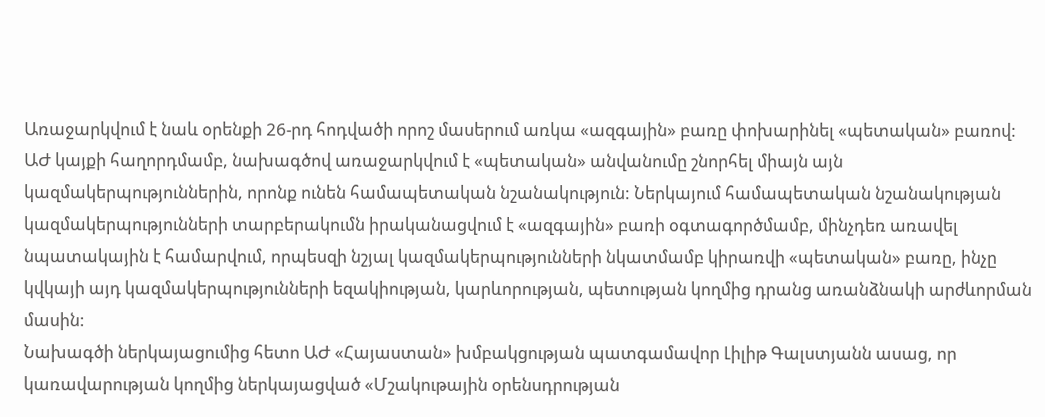Առաջարկվում է նաև օրենքի 26-րդ հոդվածի որոշ մասերում առկա «ազգային» բառը փոխարինել «պետական» բառով:
ԱԺ կայքի հաղորդմամբ, նախագծով առաջարկվում է «պետական» անվանումը շնորհել միայն այն կազմակերպություններին, որոնք ունեն համապետական նշանակություն: Ներկայում համապետական նշանակության կազմակերպությունների տարբերակումն իրականացվում է «ազգային» բառի օգտագործմամբ, մինչդեռ առավել նպատակային է համարվում, որպեսզի նշյալ կազմակերպությունների նկատմամբ կիրառվի «պետական» բառը, ինչը կվկայի այդ կազմակերպությունների եզակիության, կարևորության, պետության կողմից դրանց առանձնակի արժևորման մասին:
Նախագծի ներկայացումից հետո ԱԺ «Հայաստան» խմբակցության պատգամավոր Լիլիթ Գալստյանն ասաց, որ կառավարության կողմից ներկայացված «Մշակութային օրենսդրության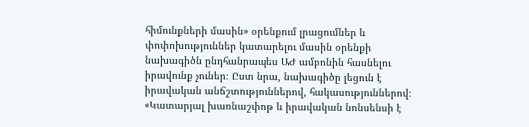հիմունքների մասին» օրենքում լրացումներ և փոփոխություններ կատարելու մասին օրենքի նախագիծն ընդհանրապես ԱԺ ամբոնին հասնելու իրավունք չուներ։ Ըստ նրա, նախագիծը լեցուն է իրավական անճշտություններով, հակասություններով։
«Կատարյալ խառնաշփոթ և իրավական նոնսենսի է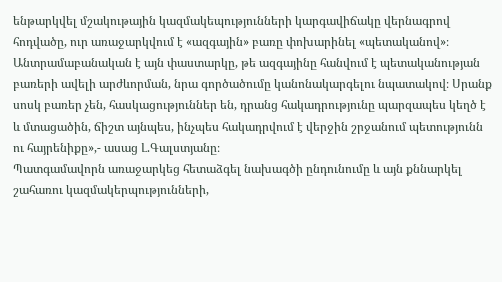ենթարկվել մշակութային կազմակեպությունների կարգավիճակը վերնագրով հոդվածը, ուր առաջարկվում է «ազգային» բառը փոխարինել «պետականով»։
Անտրամաբանական է այն փաստարկը, թե ազգայինը հանվում է պետականության բառերի ավելի արժևորման, նրա գործածումը կանոնակարգելու նպատակով։ Սրանք սոսկ բառեր չեն, հասկացություններ են, դրանց հակադրությունը պարզապես կեղծ է և մտացածին, ճիշտ այնպես, ինչպես հակադրվում է վերջին շրջանում պետությունն ու հայրենիքը»,- ասաց Լ.Գալստյանը։
Պատգամավորն առաջարկեց հետաձգել նախագծի ընդունումը և այն քննարկել շահառու կազմակերպությունների,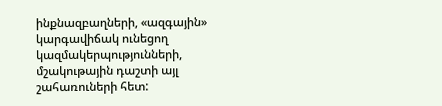ինքնազբաղների, «ազգային» կարգավիճակ ունեցող կազմակերպությունների, մշակութային դաշտի այլ շահառուների հետ: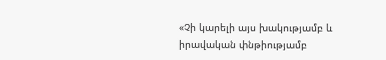«Չի կարելի այս խակությամբ և իրավական փնթիությամբ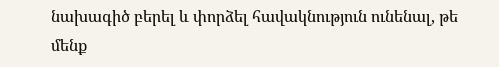նախագիծ բերել և փորձել հավակնություն ունենալ, թե մենք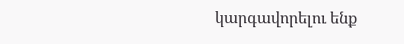կարգավորելու ենք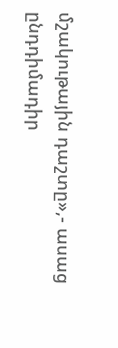մշակութային դաշտը»,- ասաց ընդդիմադիր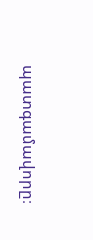պատգամավորը։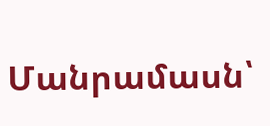Մանրամասն՝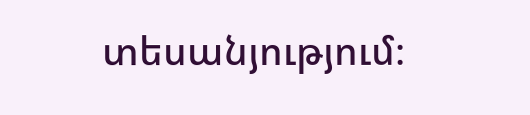տեսանյությում։